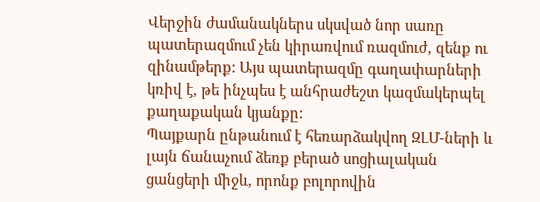Վերջին ժամանակներս սկսված նոր սառը պատերազմում չեն կիրառվում ռազմուժ, զենք ու զինամթերք: Այս պատերազմը գաղափարների կռիվ է, թե ինչպես է անհրաժեշտ կազմակերպել քաղաքական կյանքը:
Պայքարն ընթանում է հեռարձակվող ԶԼՄ-ների և լայն ճանաչում ձեռք բերած սոցիալական ցանցերի միջև, որոնք բոլորովին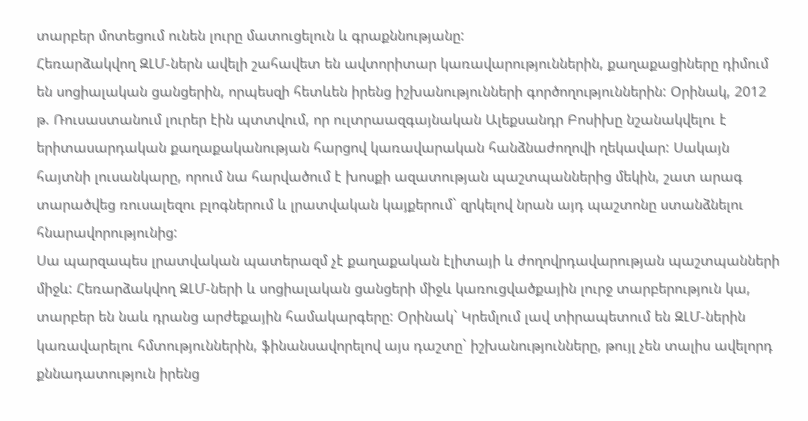տարբեր մոտեցում ունեն լուրը մատուցելուն և գրաքննությանը:
Հեռարձակվող ԶԼՄ-ներն ավելի շահավետ են ավտորիտար կառավարություններին, քաղաքացիները դիմում են սոցիալական ցանցերին, որպեսզի հետևեն իրենց իշխանությունների գործողություններին: Օրինակ, 2012 թ. Ռուսաստանում լուրեր էին պտտվում, որ ուլտրաազգայնական Ալեքսանդր Բոսիխը նշանակվելու է երիտասարդական քաղաքականության հարցով կառավարական հանձնաժողովի ղեկավար: Սակայն հայտնի լուսանկարը, որում նա հարվածում է խոսքի ազատության պաշտպաններից մեկին, շատ արագ տարածվեց ռուսալեզու բլոգներում և լրատվական կայքերում` զրկելով նրան այդ պաշտոնը ստանձնելու հնարավորությունից:
Սա պարզապես լրատվական պատերազմ չէ քաղաքական էլիտայի և ժողովրդավարության պաշտպանների միջև: Հեռարձակվող ԶԼՄ-ների և սոցիալական ցանցերի միջև կառուցվածքային լուրջ տարբերություն կա, տարբեր են նաև դրանց արժեքային համակարգերը: Օրինակ` Կրեմլում լավ տիրապետում են ԶԼՄ-ներին կառավարելու հմտություններին, ֆինանսավորելով այս դաշտը` իշխանությունները, թույլ չեն տալիս ավելորդ քննադատություն իրենց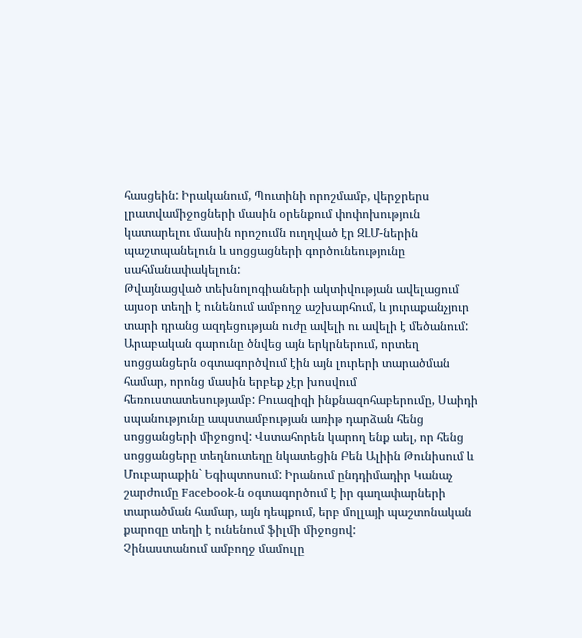հասցեին: Իրականում, Պուտինի որոշմամբ, վերջրերս լրատվամիջոցների մասին օրենքում փոփոխություն կատարելու մասին որոշումն ուղղված էր ԶԼՄ-ներին պաշտպանելուն և սոցցացների գործունեությունը սահմանափակելուն:
Թվայնացված տեխնոլոգիաների ակտիվության ավելացում այսօր տեղի է ունենում ամբողջ աշխարհում, և յուրաքանչյուր տարի դրանց ազդեցության ուժը ավելի ու ավելի է մեծանում: Արաբական գարունը ծնվեց այն երկրներում, որտեղ սոցցանցերն օգտագործվում էին այն լուրերի տարածման համար, որոնց մասին երբեք չէր խոսվում հեռուստատեսությամբ: Բուազիզի ինքնազոհաբերումը, Սաիդի սպանությունը ապստամբության առիթ դարձան հենց սոցցանցերի միջոցով: Վստահորեն կարող ենք աել, որ հենց սոցցանցերը տեղնուտեղը նկատեցին Բեն Ալիին Թունիսում և Մուբարաքին` Եգիպտոսում: Իրանում ընդդիմադիր Կանաչ շարժումը Facebook-ն օգտագործում է իր գաղափարների տարածման համար, այն դեպքում, երբ մոլլայի պաշտոնական քարոզը տեղի է ունենում ֆիլմի միջոցով:
Չինաստանում ամբողջ մամուլը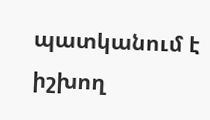պատկանում է իշխող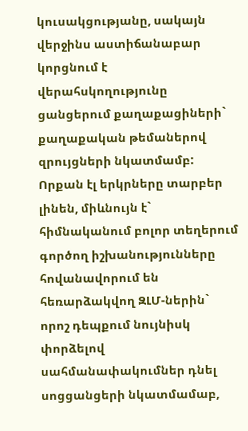կուսակցությանը, սակայն վերջինս աստիճանաբար կորցնում է վերահսկողությունը ցանցերում քաղաքացիների` քաղաքական թեմաներով զրույցների նկատմամբ:
Որքան էլ երկրները տարբեր լինեն, միևնույն է` հիմնականում բոլոր տեղերում գործող իշխանությունները հովանավորում են հեռարձակվող ԶԼՄ-ներին` որոշ դեպքում նույնիսկ փորձելով սահմանափակումներ դնել սոցցանցերի նկատմամաբ,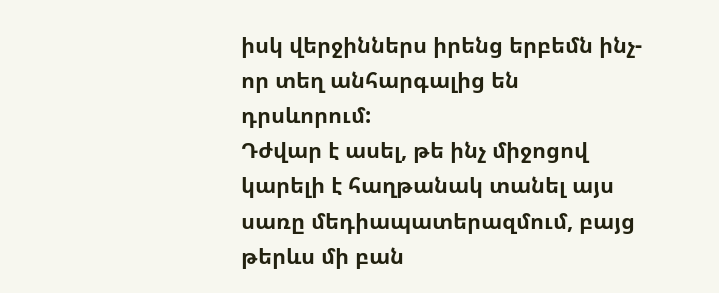իսկ վերջիններս իրենց երբեմն ինչ-որ տեղ անհարգալից են դրսևորում:
Դժվար է ասել, թե ինչ միջոցով կարելի է հաղթանակ տանել այս սառը մեդիապատերազմում, բայց թերևս մի բան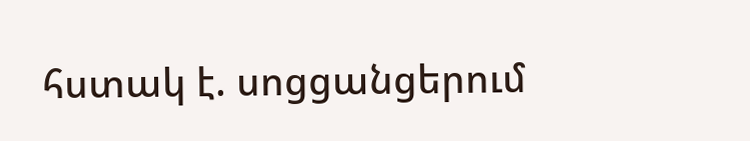հստակ է. սոցցանցերում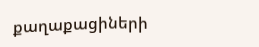քաղաքացիների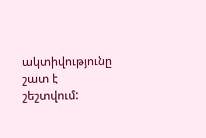ակտիվությունը շատ է շեշտվում: